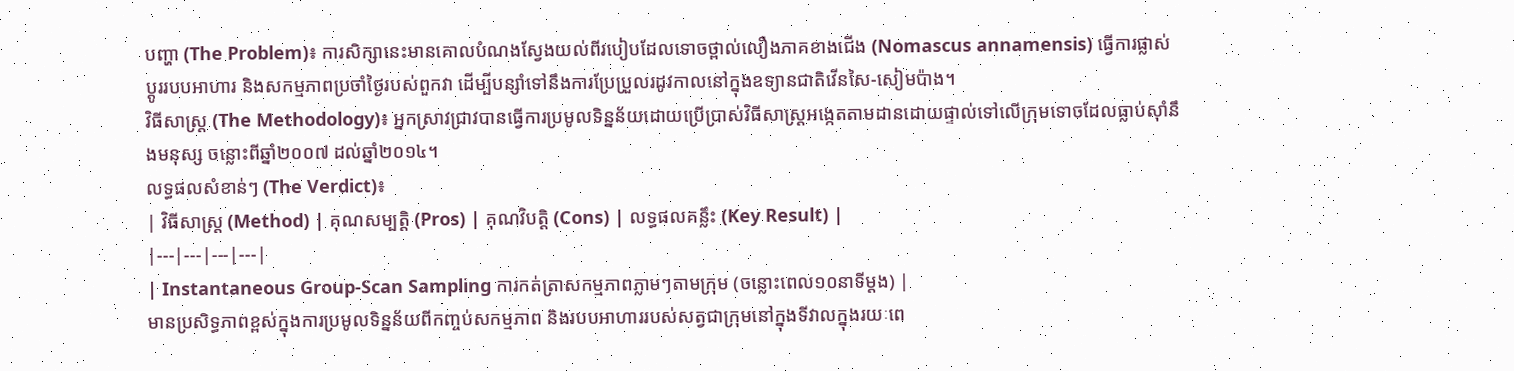បញ្ហា (The Problem)៖ ការសិក្សានេះមានគោលបំណងស្វែងយល់ពីរបៀបដែលទោចថ្ពាល់លឿងភាគខាងជើង (Nomascus annamensis) ធ្វើការផ្លាស់ប្តូររបបអាហារ និងសកម្មភាពប្រចាំថ្ងៃរបស់ពួកវា ដើម្បីបន្សាំទៅនឹងការប្រែប្រួលរដូវកាលនៅក្នុងឧទ្យានជាតិវើនសៃ-សៀមប៉ាង។
វិធីសាស្ត្រ (The Methodology)៖ អ្នកស្រាវជ្រាវបានធ្វើការប្រមូលទិន្នន័យដោយប្រើប្រាស់វិធីសាស្ត្រអង្កេតតាមដានដោយផ្ទាល់ទៅលើក្រុមទោចដែលធ្លាប់ស៊ាំនឹងមនុស្ស ចន្លោះពីឆ្នាំ២០០៧ ដល់ឆ្នាំ២០១៤។
លទ្ធផលសំខាន់ៗ (The Verdict)៖
| វិធីសាស្ត្រ (Method) | គុណសម្បត្តិ (Pros) | គុណវិបត្តិ (Cons) | លទ្ធផលគន្លឹះ (Key Result) |
|---|---|---|---|
| Instantaneous Group-Scan Sampling ការកត់ត្រាសកម្មភាពភ្លាមៗតាមក្រុម (ចន្លោះពេល១០នាទីម្តង) |
មានប្រសិទ្ធភាពខ្ពស់ក្នុងការប្រមូលទិន្នន័យពីកញ្ចប់សកម្មភាព និងរបបអាហាររបស់សត្វជាក្រុមនៅក្នុងទីវាលក្នុងរយៈពេ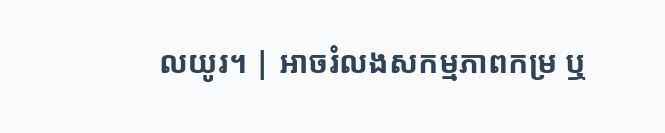លយូរ។ | អាចរំលងសកម្មភាពកម្រ ឬ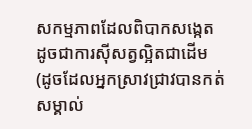សកម្មភាពដែលពិបាកសង្កេត ដូចជាការស៊ីសត្វល្អិតជាដើម (ដូចដែលអ្នកស្រាវជ្រាវបានកត់សម្គាល់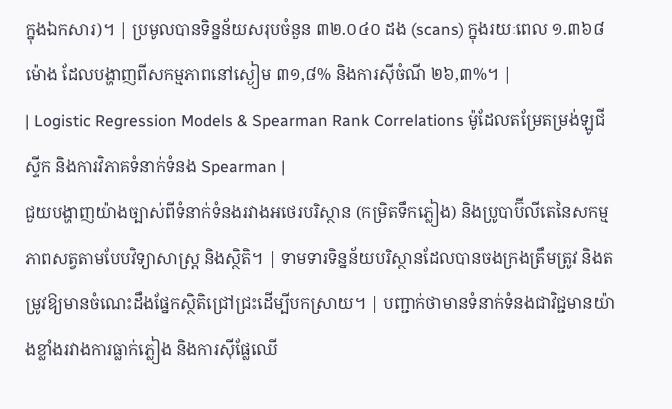ក្នុងឯកសារ)។ | ប្រមូលបានទិន្នន័យសរុបចំនួន ៣២.០៤០ ដង (scans) ក្នុងរយៈពេល ១.៣៦៨ ម៉ោង ដែលបង្ហាញពីសកម្មភាពនៅស្ងៀម ៣១,៨% និងការស៊ីចំណី ២៦,៣%។ |
| Logistic Regression Models & Spearman Rank Correlations ម៉ូដែលតម្រែតម្រង់ឡូជីស្ទីក និងការវិភាគទំនាក់ទំនង Spearman |
ជួយបង្ហាញយ៉ាងច្បាស់ពីទំនាក់ទំនងរវាងអថេរបរិស្ថាន (កម្រិតទឹកភ្លៀង) និងប្រូបាប៊ីលីតេនៃសកម្មភាពសត្វតាមបែបវិទ្យាសាស្ត្រ និងស្ថិតិ។ | ទាមទារទិន្នន័យបរិស្ថានដែលបានចងក្រងត្រឹមត្រូវ និងតម្រូវឱ្យមានចំណេះដឹងផ្នែកស្ថិតិជ្រៅជ្រះដើម្បីបកស្រាយ។ | បញ្ជាក់ថាមានទំនាក់ទំនងជាវិជ្ជមានយ៉ាងខ្លាំងរវាងការធ្លាក់ភ្លៀង និងការស៊ីផ្លែឈើ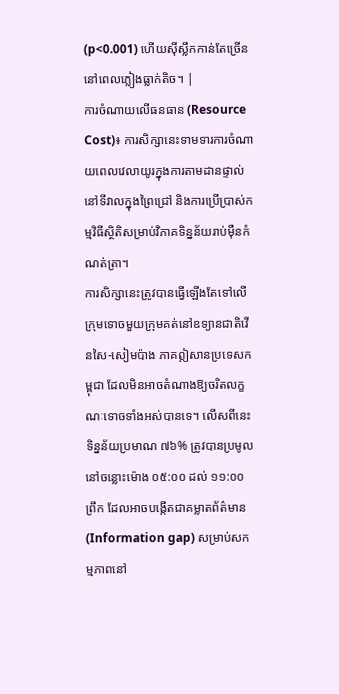(p<0.001) ហើយស៊ីស្លឹកកាន់តែច្រើននៅពេលភ្លៀងធ្លាក់តិច។ |
ការចំណាយលើធនធាន (Resource Cost)៖ ការសិក្សានេះទាមទារការចំណាយពេលវេលាយូរក្នុងការតាមដានផ្ទាល់នៅទីវាលក្នុងព្រៃជ្រៅ និងការប្រើប្រាស់កម្មវិធីស្ថិតិសម្រាប់វិភាគទិន្នន័យរាប់ម៉ឺនកំណត់ត្រា។
ការសិក្សានេះត្រូវបានធ្វើឡើងតែទៅលើក្រុមទោចមួយក្រុមគត់នៅឧទ្យានជាតិវើនសៃ-សៀមប៉ាង ភាគឦសានប្រទេសកម្ពុជា ដែលមិនអាចតំណាងឱ្យចរិតលក្ខណៈទោចទាំងអស់បានទេ។ លើសពីនេះ ទិន្នន័យប្រមាណ ៧៦% ត្រូវបានប្រមូលនៅចន្លោះម៉ោង ០៥:០០ ដល់ ១១:០០ ព្រឹក ដែលអាចបង្កើតជាគម្លាតព័ត៌មាន (Information gap) សម្រាប់សកម្មភាពនៅ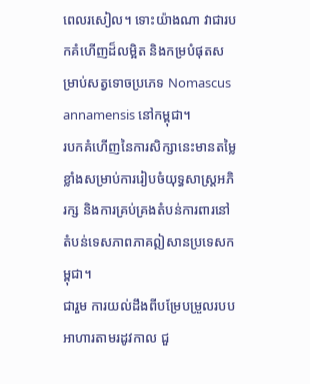ពេលរសៀល។ ទោះយ៉ាងណា វាជារបកគំហើញដ៏លម្អិត និងកម្របំផុតសម្រាប់សត្វទោចប្រភេទ Nomascus annamensis នៅកម្ពុជា។
របកគំហើញនៃការសិក្សានេះមានតម្លៃខ្លាំងសម្រាប់ការរៀបចំយុទ្ធសាស្ត្រអភិរក្ស និងការគ្រប់គ្រងតំបន់ការពារនៅតំបន់ទេសភាពភាគឦសានប្រទេសកម្ពុជា។
ជារួម ការយល់ដឹងពីបម្រែបម្រួលរបបអាហារតាមរដូវកាល ជួ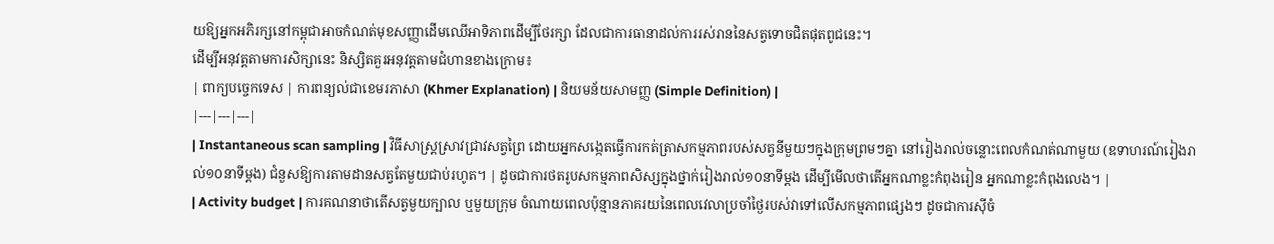យឱ្យអ្នកអភិរក្សនៅកម្ពុជាអាចកំណត់មុខសញ្ញាដើមឈើអាទិភាពដើម្បីថែរក្សា ដែលជាការធានាដល់ការរស់រាននៃសត្វទោចជិតផុតពូជនេះ។
ដើម្បីអនុវត្តតាមការសិក្សានេះ និស្សិតគួរអនុវត្តតាមជំហានខាងក្រោម៖
| ពាក្យបច្ចេកទេស | ការពន្យល់ជាខេមរភាសា (Khmer Explanation) | និយមន័យសាមញ្ញ (Simple Definition) |
|---|---|---|
| Instantaneous scan sampling | វិធីសាស្ត្រស្រាវជ្រាវសត្វព្រៃ ដោយអ្នកសង្កេតធ្វើការកត់ត្រាសកម្មភាពរបស់សត្វនីមួយៗក្នុងក្រុមព្រមៗគ្នា នៅរៀងរាល់ចន្លោះពេលកំណត់ណាមួយ (ឧទាហរណ៍រៀងរាល់១០នាទីម្តង) ជំនួសឱ្យការតាមដានសត្វតែមួយជាប់រហូត។ | ដូចជាការថតរូបសកម្មភាពសិស្សក្នុងថ្នាក់រៀងរាល់១០នាទីម្តង ដើម្បីមើលថាតើអ្នកណាខ្លះកំពុងរៀន អ្នកណាខ្លះកំពុងលេង។ |
| Activity budget | ការគណនាថាតើសត្វមួយក្បាល ឬមួយក្រុម ចំណាយពេលប៉ុន្មានភាគរយនៃពេលវេលាប្រចាំថ្ងៃរបស់វាទៅលើសកម្មភាពផ្សេងៗ ដូចជាការស៊ីចំ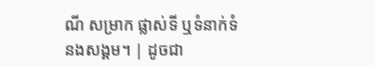ណី សម្រាក ផ្លាស់ទី ឬទំនាក់ទំនងសង្គម។ | ដូចជា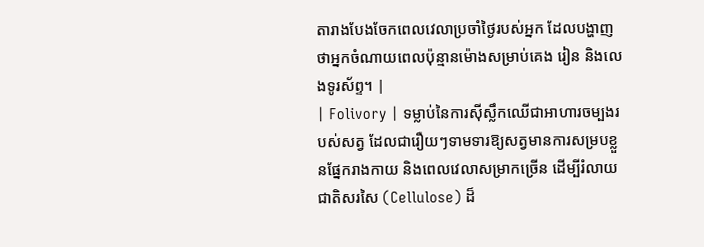តារាងបែងចែកពេលវេលាប្រចាំថ្ងៃរបស់អ្នក ដែលបង្ហាញថាអ្នកចំណាយពេលប៉ុន្មានម៉ោងសម្រាប់គេង រៀន និងលេងទូរស័ព្ទ។ |
| Folivory | ទម្លាប់នៃការស៊ីស្លឹកឈើជាអាហារចម្បងរបស់សត្វ ដែលជារឿយៗទាមទារឱ្យសត្វមានការសម្របខ្លួនផ្នែករាងកាយ និងពេលវេលាសម្រាកច្រើន ដើម្បីរំលាយជាតិសរសៃ (Cellulose) ដ៏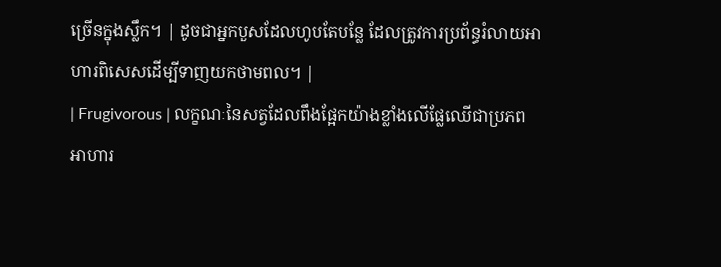ច្រើនក្នុងស្លឹក។ | ដូចជាអ្នកបួសដែលហូបតែបន្លែ ដែលត្រូវការប្រព័ន្ធរំលាយអាហារពិសេសដើម្បីទាញយកថាមពល។ |
| Frugivorous | លក្ខណៈនៃសត្វដែលពឹងផ្អែកយ៉ាងខ្លាំងលើផ្លែឈើជាប្រភពអាហារ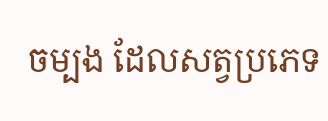ចម្បង ដែលសត្វប្រភេទ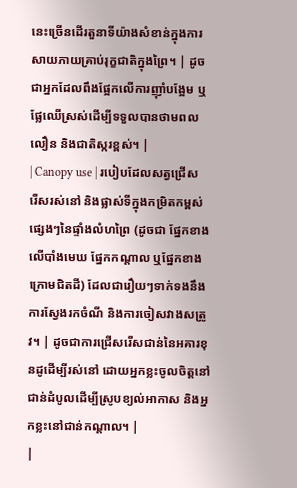នេះច្រើនដើរតួនាទីយ៉ាងសំខាន់ក្នុងការសាយភាយគ្រាប់រុក្ខជាតិក្នុងព្រៃ។ | ដូចជាអ្នកដែលពឹងផ្អែកលើការញ៉ាំបង្អែម ឬផ្លែឈើស្រស់ដើម្បីទទួលបានថាមពលលឿន និងជាតិស្ករខ្ពស់។ |
| Canopy use | របៀបដែលសត្វជ្រើសរើសរស់នៅ និងផ្លាស់ទីក្នុងកម្រិតកម្ពស់ផ្សេងៗនៃផ្ទាំងលំហព្រៃ (ដូចជា ផ្នែកខាងលើបាំងមេឃ ផ្នែកកណ្តាល ឬផ្នែកខាងក្រោមជិតដី) ដែលជារឿយៗទាក់ទងនឹងការស្វែងរកចំណី និងការចៀសវាងសត្រូវ។ | ដូចជាការជ្រើសរើសជាន់នៃអគារខុនដូដើម្បីរស់នៅ ដោយអ្នកខ្លះចូលចិត្តនៅជាន់ដំបូលដើម្បីស្រូបខ្យល់អាកាស និងអ្នកខ្លះនៅជាន់កណ្តាល។ |
|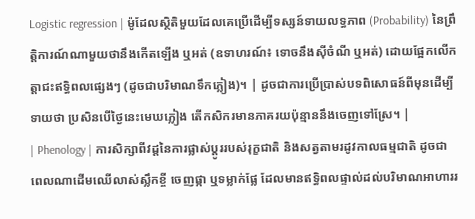Logistic regression | ម៉ូដែលស្ថិតិមួយដែលគេប្រើដើម្បីទស្សន៍ទាយលទ្ធភាព (Probability) នៃព្រឹត្តិការណ៍ណាមួយថានឹងកើតឡើង ឬអត់ (ឧទាហរណ៍៖ ទោចនឹងស៊ីចំណី ឬអត់) ដោយផ្អែកលើកត្តាជះឥទ្ធិពលផ្សេងៗ (ដូចជាបរិមាណទឹកភ្លៀង)។ | ដូចជាការប្រើប្រាស់បទពិសោធន៍ពីមុនដើម្បីទាយថា ប្រសិនបើថ្ងៃនេះមេឃភ្លៀង តើកសិករមានភាគរយប៉ុន្មាននឹងចេញទៅស្រែ។ |
| Phenology | ការសិក្សាពីវដ្តនៃការផ្លាស់ប្តូររបស់រុក្ខជាតិ និងសត្វតាមរដូវកាលធម្មជាតិ ដូចជាពេលណាដើមឈើលាស់ស្លឹកខ្ចី ចេញផ្កា ឬទម្លាក់ផ្លែ ដែលមានឥទ្ធិពលផ្ទាល់ដល់បរិមាណអាហាររ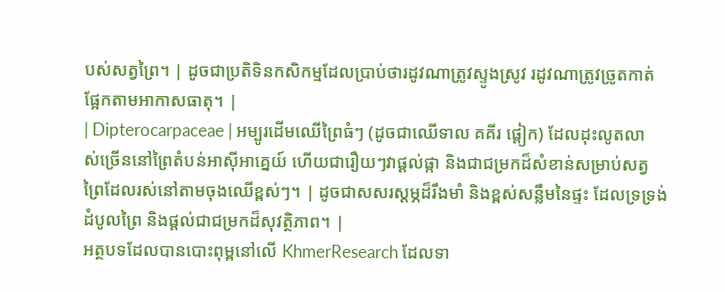បស់សត្វព្រៃ។ | ដូចជាប្រតិទិនកសិកម្មដែលប្រាប់ថារដូវណាត្រូវស្ទូងស្រូវ រដូវណាត្រូវច្រូតកាត់ ផ្អែកតាមអាកាសធាតុ។ |
| Dipterocarpaceae | អម្បូរដើមឈើព្រៃធំៗ (ដូចជាឈើទាល គគីរ ផ្តៀក) ដែលដុះលូតលាស់ច្រើននៅព្រៃតំបន់អាស៊ីអាគ្នេយ៍ ហើយជារឿយៗវាផ្តល់ផ្កា និងជាជម្រកដ៏សំខាន់សម្រាប់សត្វព្រៃដែលរស់នៅតាមចុងឈើខ្ពស់ៗ។ | ដូចជាសសរស្តម្ភដ៏រឹងមាំ និងខ្ពស់សន្លឹមនៃផ្ទះ ដែលទ្រទ្រង់ដំបូលព្រៃ និងផ្តល់ជាជម្រកដ៏សុវត្ថិភាព។ |
អត្ថបទដែលបានបោះពុម្ពនៅលើ KhmerResearch ដែលទា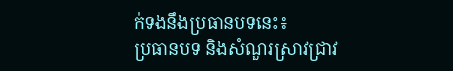ក់ទងនឹងប្រធានបទនេះ៖
ប្រធានបទ និងសំណួរស្រាវជ្រាវ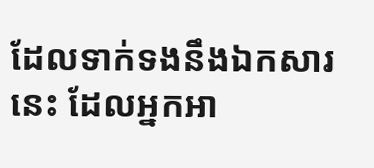ដែលទាក់ទងនឹងឯកសារនេះ ដែលអ្នកអា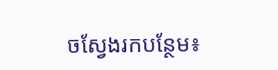ចស្វែងរកបន្ថែម៖